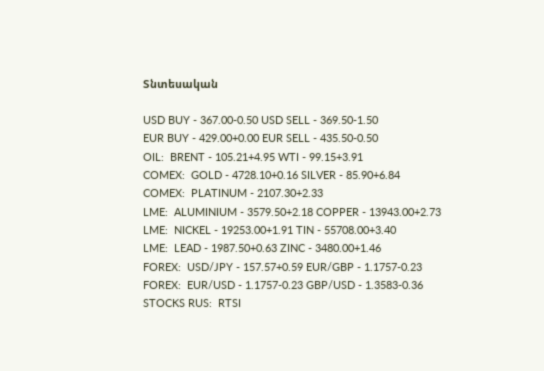Տնտեսական

USD BUY - 367.00-0.50 USD SELL - 369.50-1.50
EUR BUY - 429.00+0.00 EUR SELL - 435.50-0.50
OIL:  BRENT - 105.21+4.95 WTI - 99.15+3.91
COMEX:  GOLD - 4728.10+0.16 SILVER - 85.90+6.84
COMEX:  PLATINUM - 2107.30+2.33
LME:  ALUMINIUM - 3579.50+2.18 COPPER - 13943.00+2.73
LME:  NICKEL - 19253.00+1.91 TIN - 55708.00+3.40
LME:  LEAD - 1987.50+0.63 ZINC - 3480.00+1.46
FOREX:  USD/JPY - 157.57+0.59 EUR/GBP - 1.1757-0.23
FOREX:  EUR/USD - 1.1757-0.23 GBP/USD - 1.3583-0.36
STOCKS RUS:  RTSI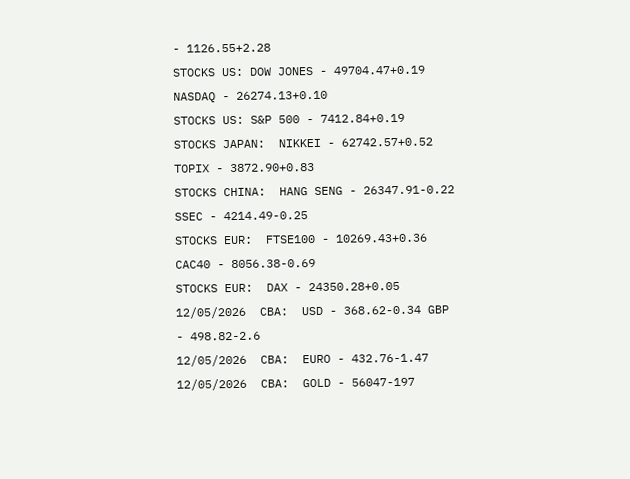- 1126.55+2.28
STOCKS US: DOW JONES - 49704.47+0.19 NASDAQ - 26274.13+0.10
STOCKS US: S&P 500 - 7412.84+0.19
STOCKS JAPAN:  NIKKEI - 62742.57+0.52 TOPIX - 3872.90+0.83
STOCKS CHINA:  HANG SENG - 26347.91-0.22 SSEC - 4214.49-0.25
STOCKS EUR:  FTSE100 - 10269.43+0.36 CAC40 - 8056.38-0.69
STOCKS EUR:  DAX - 24350.28+0.05
12/05/2026  CBA:  USD - 368.62-0.34 GBP - 498.82-2.6
12/05/2026  CBA:  EURO - 432.76-1.47
12/05/2026  CBA:  GOLD - 56047-197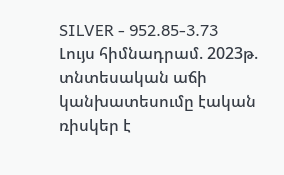SILVER - 952.85-3.73
Լույս հիմնադրամ. 2023թ. տնտեսական աճի կանխատեսումը էական ռիսկեր է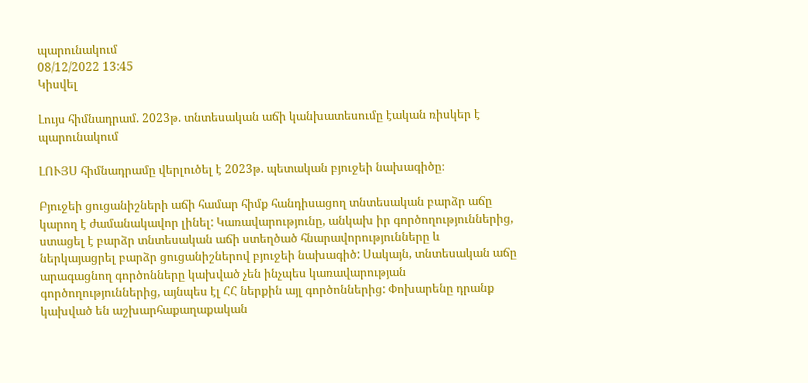պարունակում
08/12/2022 13:45
Կիսվել

Լույս հիմնադրամ. 2023թ. տնտեսական աճի կանխատեսումը էական ռիսկեր է պարունակում

ԼՈՒՅՍ հիմնադրամը վերլուծել է 2023թ. պետական բյուջեի նախագիծը։

Բյուջեի ցուցանիշների աճի համար հիմք հանդիսացող տնտեսական բարձր աճը կարող է ժամանակավոր լինել: Կառավարությունը, անկախ իր գործողություններից, ստացել է բարձր տնտեսական աճի ստեղծած հնարավորությունները և ներկայացրել բարձր ցուցանիշներով բյուջեի նախագիծ: Սակայն, տնտեսական աճը արագացնող գործոնները կախված չեն ինչպես կառավարության գործողություններից, այնպես էլ ՀՀ ներքին այլ գործոններից: Փոխարենը դրանք կախված են աշխարհաքաղաքական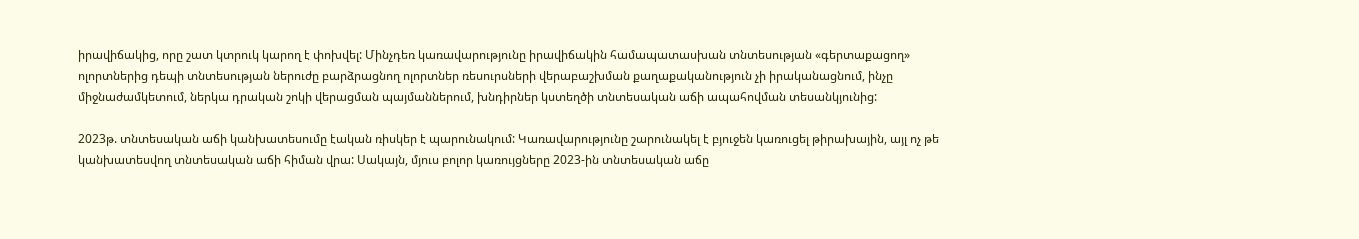իրավիճակից, որը շատ կտրուկ կարող է փոխվել: Մինչդեռ կառավարությունը իրավիճակին համապատասխան տնտեսության «գերտաքացող» ոլորտներից դեպի տնտեսության ներուժը բարձրացնող ոլորտներ ռեսուրսների վերաբաշխման քաղաքականություն չի իրականացնում, ինչը միջնաժամկետում, ներկա դրական շոկի վերացման պայմաններում, խնդիրներ կստեղծի տնտեսական աճի ապահովման տեսանկյունից:

2023թ. տնտեսական աճի կանխատեսումը էական ռիսկեր է պարունակում: Կառավարությունը շարունակել է բյուջեն կառուցել թիրախային, այլ ոչ թե կանխատեսվող տնտեսական աճի հիման վրա: Սակայն, մյուս բոլոր կառույցները 2023-ին տնտեսական աճը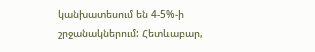կանխատեսում են 4-5%-ի շրջանակներում: Հետևաբար,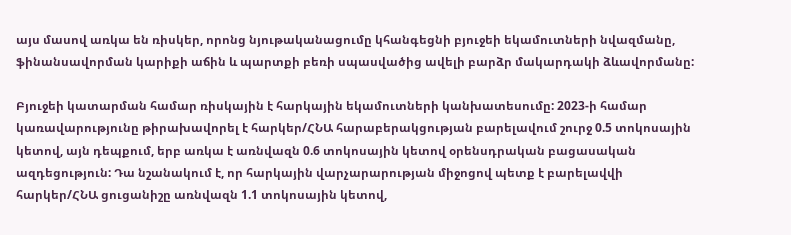այս մասով առկա են ռիսկեր, որոնց նյութականացումը կհանգեցնի բյուջեի եկամուտների նվազմանը, ֆինանսավորման կարիքի աճին և պարտքի բեռի սպասվածից ավելի բարձր մակարդակի ձևավորմանը:

Բյուջեի կատարման համար ռիսկային է հարկային եկամուտների կանխատեսումը: 2023-ի համար կառավարությունը թիրախավորել է հարկեր/ՀՆԱ հարաբերակցության բարելավում շուրջ 0.5 տոկոսային կետով, այն դեպքում, երբ առկա է առնվազն 0.6 տոկոսային կետով օրենսդրական բացասական ազդեցություն: Դա նշանակում է, որ հարկային վարչարարության միջոցով պետք է բարելավվի հարկեր/ՀՆԱ ցուցանիշը առնվազն 1.1 տոկոսային կետով,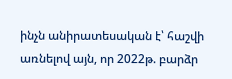ինչն անիրատեսական է՝ հաշվի առնելով այն, որ 2022թ. բարձր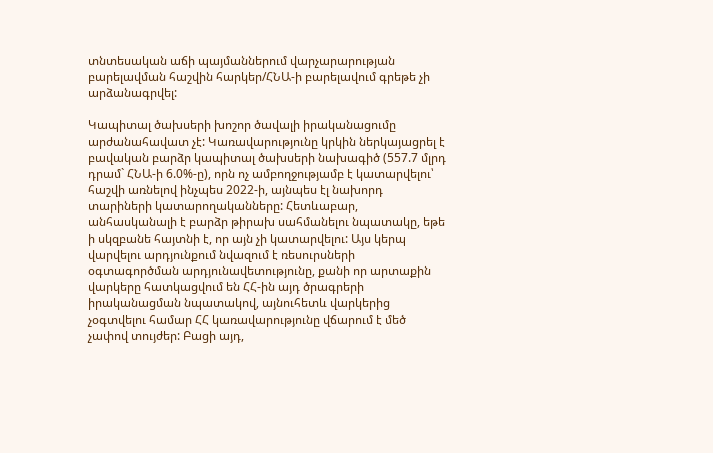տնտեսական աճի պայմաններում վարչարարության բարելավման հաշվին հարկեր/ՀՆԱ-ի բարելավում գրեթե չի արձանագրվել:

Կապիտալ ծախսերի խոշոր ծավալի իրականացումը արժանահավատ չէ: Կառավարությունը կրկին ներկայացրել է բավական բարձր կապիտալ ծախսերի նախագիծ (557.7 մլրդ դրամ` ՀՆԱ-ի 6.0%-ը), որն ոչ ամբողջությամբ է կատարվելու՝ հաշվի առնելով ինչպես 2022-ի, այնպես էլ նախորդ տարիների կատարողականները: Հետևաբար, անհասկանալի է բարձր թիրախ սահմանելու նպատակը, եթե ի սկզբանե հայտնի է, որ այն չի կատարվելու: Այս կերպ վարվելու արդյունքում նվազում է ռեսուրսների օգտագործման արդյունավետությունը, քանի որ արտաքին վարկերը հատկացվում են ՀՀ-ին այդ ծրագրերի իրականացման նպատակով, այնուհետև վարկերից չօգտվելու համար ՀՀ կառավարությունը վճարում է մեծ չափով տույժեր: Բացի այդ,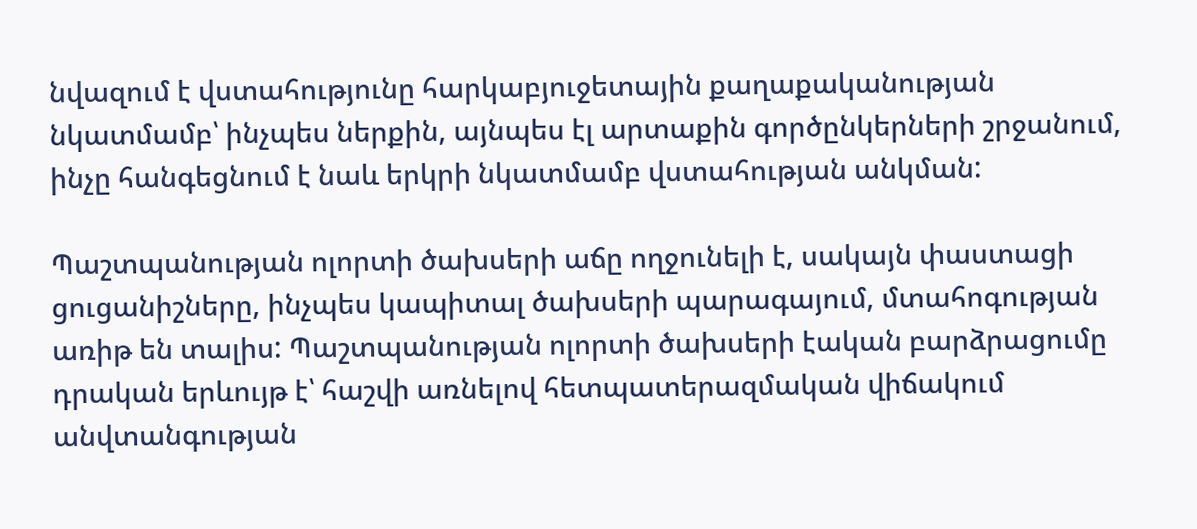նվազում է վստահությունը հարկաբյուջետային քաղաքականության նկատմամբ՝ ինչպես ներքին, այնպես էլ արտաքին գործընկերների շրջանում, ինչը հանգեցնում է նաև երկրի նկատմամբ վստահության անկման:

Պաշտպանության ոլորտի ծախսերի աճը ողջունելի է, սակայն փաստացի ցուցանիշները, ինչպես կապիտալ ծախսերի պարագայում, մտահոգության առիթ են տալիս: Պաշտպանության ոլորտի ծախսերի էական բարձրացումը դրական երևույթ է՝ հաշվի առնելով հետպատերազմական վիճակում անվտանգության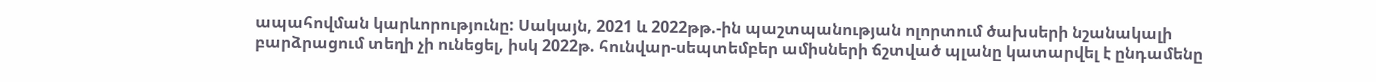ապահովման կարևորությունը: Սակայն, 2021 և 2022թթ.-ին պաշտպանության ոլորտում ծախսերի նշանակալի բարձրացում տեղի չի ունեցել, իսկ 2022թ. հունվար-սեպտեմբեր ամիսների ճշտված պլանը կատարվել է ընդամենը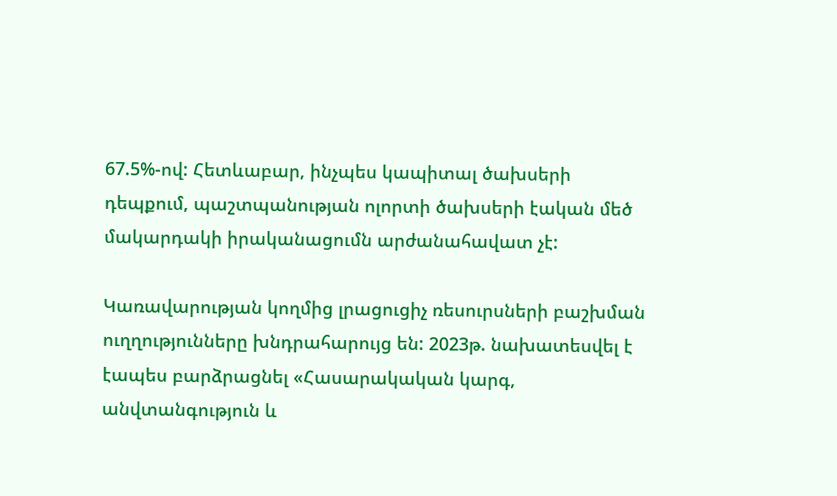67.5%-ով: Հետևաբար, ինչպես կապիտալ ծախսերի դեպքում, պաշտպանության ոլորտի ծախսերի էական մեծ մակարդակի իրականացումն արժանահավատ չէ:

Կառավարության կողմից լրացուցիչ ռեսուրսների բաշխման ուղղությունները խնդրահարույց են: 2023թ. նախատեսվել է էապես բարձրացնել «Հասարակական կարգ, անվտանգություն և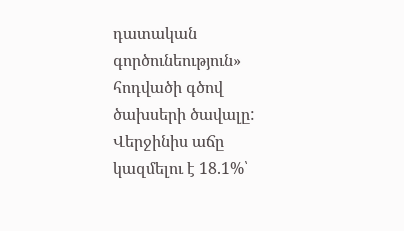դատական գործունեություն» հոդվածի գծով ծախսերի ծավալը: Վերջինիս աճը կազմելու է 18.1%՝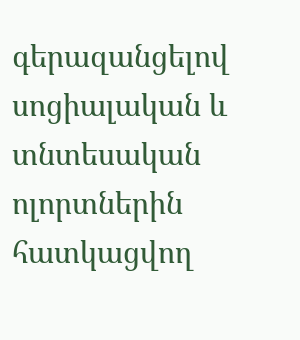գերազանցելով սոցիալական և տնտեսական ոլորտներին հատկացվող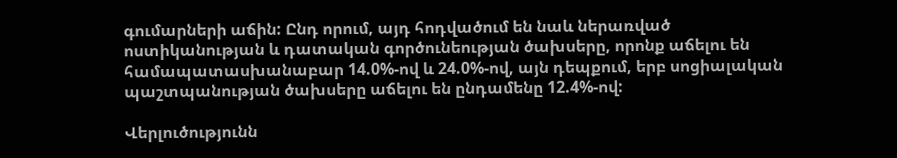գումարների աճին: Ընդ որում, այդ հոդվածում են նաև ներառված ոստիկանության և դատական գործունեության ծախսերը, որոնք աճելու են համապատասխանաբար 14.0%-ով և 24.0%-ով, այն դեպքում, երբ սոցիալական պաշտպանության ծախսերը աճելու են ընդամենը 12.4%-ով:

Վերլուծությունն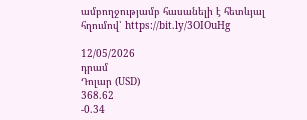ամբողջությամբ հասանելի է հետևյալ հղումով՝ https://bit.ly/3OIOuHg

12/05/2026
դրամ
Դոլար (USD)
368.62
-0.34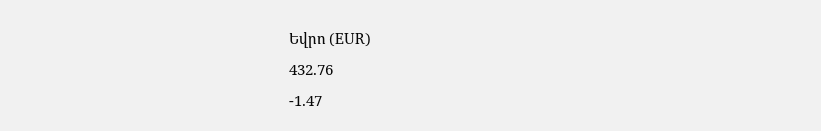Եվրո (EUR)
432.76
-1.47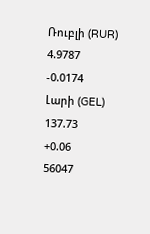Ռուբլի (RUR)
4.9787
-0.0174
Լարի (GEL)
137.73
+0.06
56047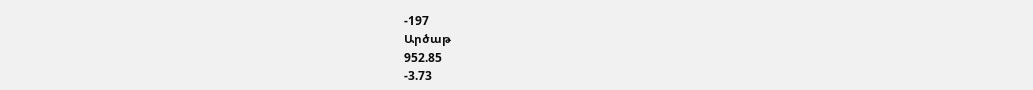-197
Արծաթ
952.85
-3.73